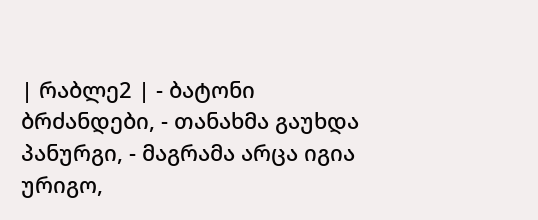| რაბლე2 | - ბატონი ბრძანდები, - თანახმა გაუხდა პანურგი, - მაგრამა არცა იგია ურიგო,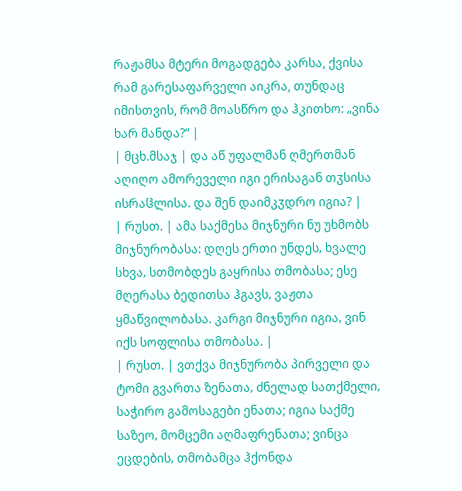რაჟამსა მტერი მოგადგება კარსა, ქვისა რამ გარესაფარველი აიკრა, თუნდაც იმისთვის, რომ მოასწრო და ჰკითხო: „ვინა ხარ მანდა?“ |
| მცხ.მსაჯ | და აწ უფალმან ღმერთმან აღიღო ამორეველი იგი ერისაგან თჳსისა ისრაჱლისა. და შენ დაიმკჳდრო იგია? |
| რუსთ. | ამა საქმესა მიჯნური ნუ უხმობს მიჯნურობასა: დღეს ერთი უნდეს‚ ხვალე სხვა‚ სთმობდეს გაყრისა თმობასა; ესე მღერასა ბედითსა ჰგავს‚ ვაჟთა ყმაწვილობასა. კარგი მიჯნური იგია‚ ვინ იქს სოფლისა თმობასა. |
| რუსთ. | ვთქვა მიჯნურობა პირველი და ტომი გვართა ზენათა‚ ძნელად სათქმელი‚ საჭირო გამოსაგები ენათა; იგია საქმე საზეო‚ მომცემი აღმაფრენათა; ვინცა ეცდების‚ თმობამცა ჰქონდა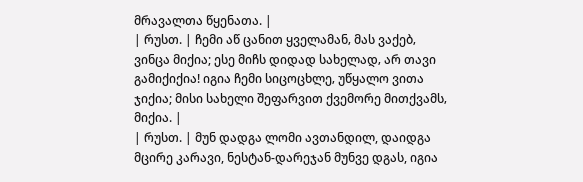მრავალთა წყენათა. |
| რუსთ. | ჩემი აწ ცანით ყველამან‚ მას ვაქებ‚ ვინცა მიქია; ესე მიჩს დიდად სახელად‚ არ თავი გამიქიქია! იგია ჩემი სიცოცხლე‚ უწყალო ვითა ჯიქია; მისი სახელი შეფარვით ქვემორე მითქვამს‚ მიქია. |
| რუსთ. | მუნ დადგა ლომი ავთანდილ, დაიდგა მცირე კარავი, ნესტან-დარეჯან მუნვე დგას, იგია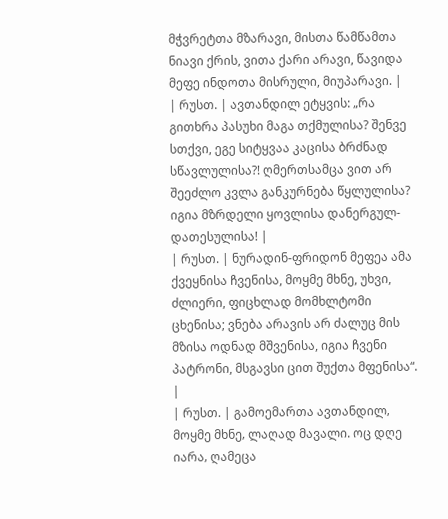მჭვრეტთა მზარავი, მისთა წამწამთა ნიავი ქრის, ვითა ქარი არავი, წავიდა მეფე ინდოთა მისრული, მიუპარავი. |
| რუსთ. | ავთანდილ ეტყვის: „რა გითხრა პასუხი მაგა თქმულისა? შენვე სთქვი, ეგე სიტყვაა კაცისა ბრძნად სწავლულისა?! ღმერთსამცა ვით არ შეეძლო კვლა განკურნება წყლულისა? იგია მზრდელი ყოვლისა დანერგულ-დათესულისა! |
| რუსთ. | ნურადინ-ფრიდონ მეფეა ამა ქვეყნისა ჩვენისა, მოყმე მხნე, უხვი, ძლიერი, ფიცხლად მომხლტომი ცხენისა; ვნება არავის არ ძალუც მის მზისა ოდნად მშვენისა, იგია ჩვენი პატრონი, მსგავსი ცით შუქთა მფენისა“. |
| რუსთ. | გამოემართა ავთანდილ‚ მოყმე მხნე‚ ლაღად მავალი. ოც დღე იარა‚ ღამეცა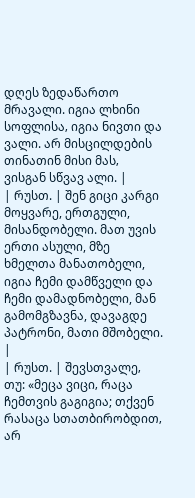დღეს ზედაწართო მრავალი. იგია ლხინი სოფლისა‚ იგია ნივთი და ვალი. არ მისცილდების თინათინ მისი მას‚ ვისგან სწვავ ალი. |
| რუსთ. | შენ გიცი კარგი მოყვარე, ერთგული, მისანდობელი. მათ უვის ერთი ასული, მზე ხმელთა მანათობელი, იგია ჩემი დამწველი და ჩემი დამადნობელი, მან გამომგზავნა, დავაგდე პატრონი, მათი მშობელი. |
| რუსთ. | შევსთვალე‚ თუ: «მეცა ვიცი‚ რაცა ჩემთვის გაგიგია; თქვენ რასაცა სთათბირობდით‚ არ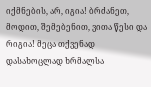იქმნების‚ არ‚ იგია! ბრძანეთ‚ მოდით‚ შემებენით‚ ვითა წესი და რიგია! მეცა თქვენად დასახოცლად ხრმალსა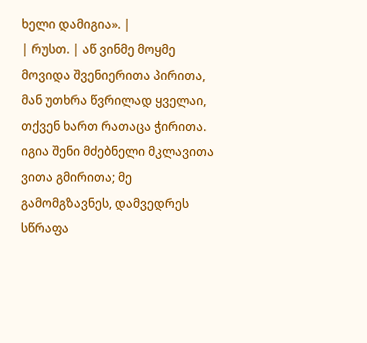ხელი დამიგია». |
| რუსთ. | აწ ვინმე მოყმე მოვიდა შვენიერითა პირითა, მან უთხრა წვრილად ყველაი, თქვენ ხართ რათაცა ჭირითა. იგია შენი მძებნელი მკლავითა ვითა გმირითა; მე გამომგზავნეს, დამვედრეს სწრაფა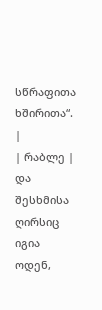სწრაფითა ხშირითა“. |
| რაბლე | და შესხმისა ღირსიც იგია ოდენ,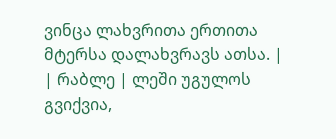ვინცა ლახვრითა ერთითა მტერსა დალახვრავს ათსა. |
| რაბლე | ლეში უგულოს გვიქვია,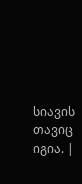სიავის თავიც იგია. |